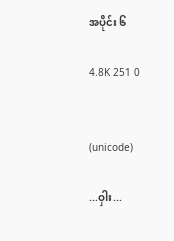အပိုင်း ၆

4.8K 251 0


(unicode)

...ဝှါး...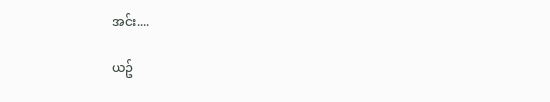အင်း....

ယဥ်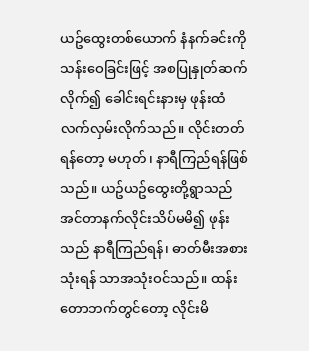ယဥ်ထွေးတစ်ယောက် နံနက်ခင်းကို သန်းဝေခြင်းဖြင့် အစပြုနှုတ်ဆက်လိုက်၍ ခေါင်းရင်းနားမှ ဖုန်းထံလက်လှမ်းလိုက်သည်။ လိုင်းတတ်ရန်တော့ မဟုတ်၊ နာရီကြည်ရန်ဖြစ်သည်။ ယဥ်ယဥ်ထွေးတို့ရွာသည် အင်တာနက်လိုင်းသိပ်မမိ၍ ဖုန်းသည် နာရီကြည်ရန်၊ ဓာတ်မီးအစားသုံးရန် သာအသုံးဝင်သည်။ ထန်းတောဘက်တွင်တော့ လိုင်းမိ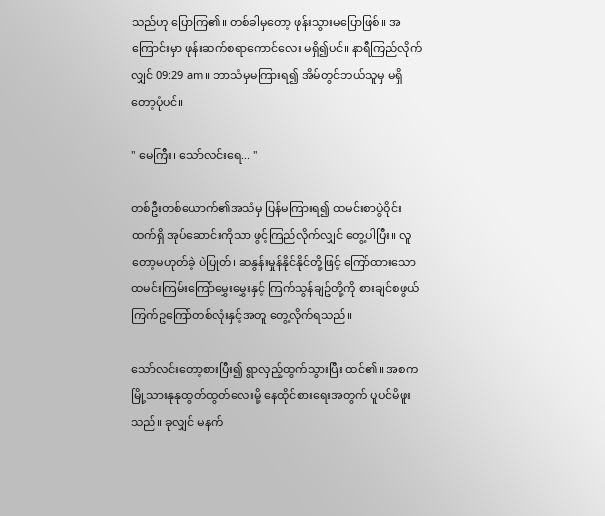သည်ဟု ပြောကြ၏။ တစ်ခါမှတော့ ဖုန်းသွားမပြောဖြစ်။ အကြောင်းမှာ ဖုန်းဆက်စရာကောင်လေး မရှိ၍ပင်။ နာရီကြည်လိုက်လျှင် 09:29 am။ ဘာသံမှမကြားရ၍ အိမ်တွင်ဘယ်သူမှ မရှိတော့ပုံပင်။

" မေကြီး၊ သော်လင်းရေ... "

တစ်ဦးတစ်ယောက်၏အသံမှ ပြန်မကြားရ၍ ထမင်းစာပွဲဝိုင်းထက်ရှိ အုပ်ဆောင်းကိုသာ ဖွင့်ကြည်လိုက်လျှင် တွေ့ပါပြီး။ လူတော့မဟုတ်ခဲ့ ပဲပြုတ်၊ ဆနွန်းမှုန်နိုင်နိုင်တို့ဖြင့် ကြော်ထားသော ထမင်းကြမ်းကြော်မွှေးမွှေးနှင့် ကြက်သွန်ချဥ်တို့ကို စားချင်စဖွယ် ကြက်ဥကြော်တစ်လုံးနှင့်အတူ တွေ့လိုက်ရသည်။

သော်လင်းတော့စားပြီး၍ ရွာလှည့်ထွက်သွားပြီး ထင်၏။ အစက မြို့သားနုနုထွတ်ထွတ်လေးမို့ နေထိုင်စားရေးအတွက် ပူပင်မိဖူးသည်။ ခုလျှင် မနက်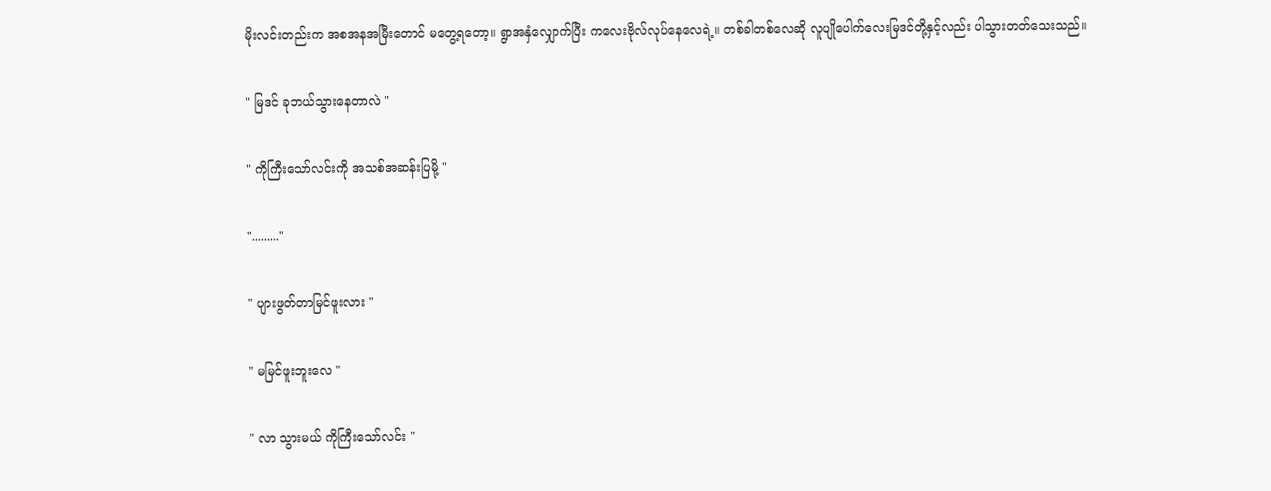မိုးလင်းတည်းက အစအနအမြီးတောင် မတွေ့ရတော့။ ရွာအနှံလျှောက်ပြီး ကလေးဗိုလ်လုပ်နေလေရဲ့။ တစ်ခါတစ်လေဆို လူပျိုပေါက်လေးမြဒင်တို့နှင့်လည်း ပါသွားတတ်သေးသည်။

" မြဒင် ခုဘယ်သွားနေတာလဲ "

" ကိုကြီးသော်လင်းကို အသစ်အဆန်းပြမို့ "

"........."

" ပျားဖွတ်တာမြင်ဖူးလား "

" မမြင်ဖူးဘူးလေ "

" လာ သွားမယ် ကိုကြီးသော်လင်း "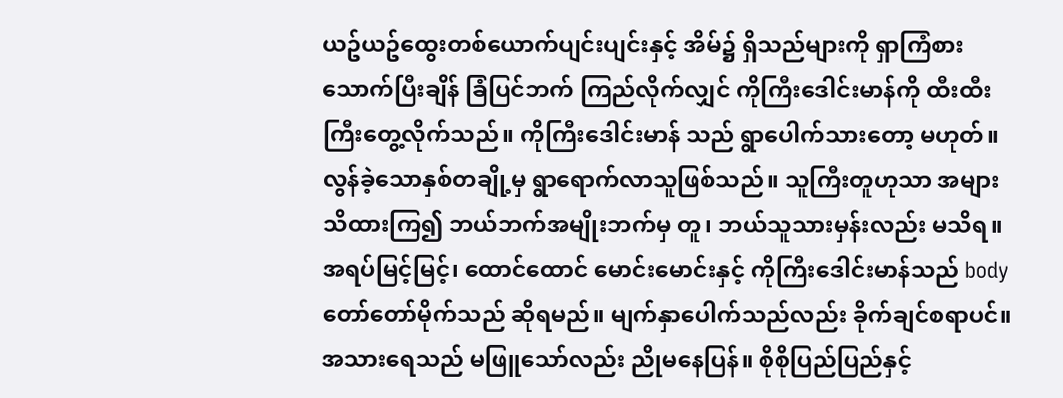ယဥ်ယဥ်ထွေးတစ်ယောက်ပျင်းပျင်းနှင့် အိမ်၌ ရှိသည်များကို ရှာကြံစားသောက်ပြီးချိန် ခြံပြင်ဘက် ကြည်လိုက်လျှင် ကိုကြီးဒေါင်းမာန်ကို ထီးထီးကြီးတွေ့လိုက်သည်။ ကိုကြီးဒေါင်းမာန် သည် ရွာပေါက်သားတော့ မဟုတ်။ လွန်ခဲ့သောနှစ်တချို့မှ ရွာရောက်လာသူဖြစ်သည်။ သူကြီးတူဟုသာ အများသိထားကြ၍ ဘယ်ဘက်အမျိုးဘက်မှ တူ၊ ဘယ်သူသားမှန်းလည်း မသိရ။ အရပ်မြင့်မြင့်၊ ထောင်ထောင် မောင်းမောင်းနှင့် ကိုကြီးဒေါင်းမာန်သည် body တော်တော်မိုက်သည် ဆိုရမည်။ မျက်နှာပေါက်သည်လည်း ခိုက်ချင်စရာပင်။ အသားရေသည် မဖြူသော်လည်း ညိုမနေပြန်။ စိုစိုပြည်ပြည်နှင့်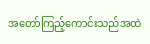အတော်ကြည့်ကောင်းသည်အထဲ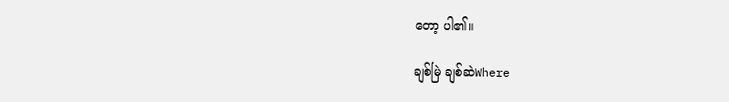တော့ ပါ၏။

ချစ်မြဲ ချစ်ဆဲWhere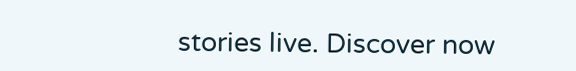stories live. Discover now